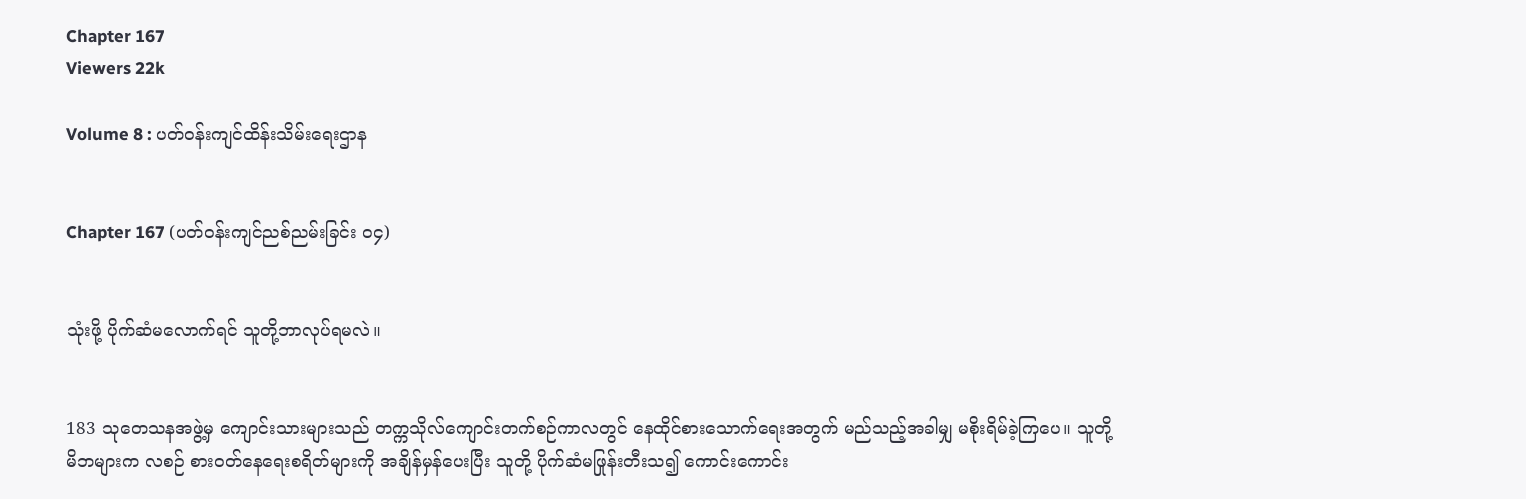Chapter 167
Viewers 22k

Volume 8 : ပတ်ဝန်းကျင်ထိန်းသိမ်းရေးဌာန


Chapter 167 (ပတ်ဝန်းကျင်ညစ်ညမ်းခြင်း ၀၄)


သုံးဖို့ ပိုက်ဆံမလောက်ရင် သူတို့ဘာလုပ်ရမလဲ။


183 သုတေသနအဖွဲ့မှ ကျောင်းသားများသည် တက္ကသိုလ်ကျောင်းတက်စဉ်ကာလတွင် နေထိုင်စားသောက်ရေးအတွက် မည်သည့်အခါမျှ မစိုးရိမ်ခဲ့ကြပေ။ သူတို့မိဘများက လစဉ် စားဝတ်နေရေးစရိတ်များကို အချိန်မှန်ပေးပြီး သူတို့ ပိုက်ဆံမဖြုန်းတီးသ၍ ကောင်းကောင်း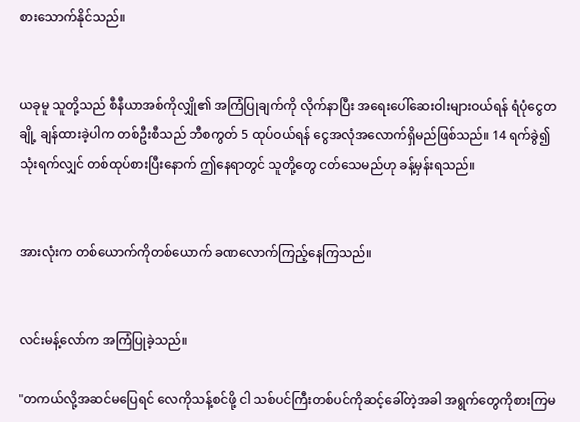စားသောက်နိုင်သည်။


ယခုမူ သူတို့သည် စီနီယာအစ်ကိုလျှို၏ အကြံပြုချက်ကို လိုက်နာပြီး အရေးပေါ်ဆေးဝါးများဝယ်ရန် ရံပုံငွေတချို့ ချန်ထားခဲ့ပါက တစ်ဦးစီသည် ဘီစကွတ် 5 ထုပ်ဝယ်ရန် ငွေအလုံအလောက်ရှိမည်ဖြစ်သည်။ 14 ရက်ခွဲ၍ သုံးရက်လျှင် တစ်ထုပ်စားပြီးနောက် ဤနေရာတွင် သူတို့တွေ ငတ်သေမည်ဟု ခန့်မှန်းရသည်။


အားလုံးက တစ်ယောက်ကိုတစ်ယောက် ခဏလောက်ကြည့်နေကြသည်။


လင်းမန့်လော်က အကြံပြုခဲ့သည်။

"တကယ်လို့အဆင်မပြေရင် လေကိုသန့်စင်ဖို့ ငါ သစ်ပင်ကြီးတစ်ပင်ကိုဆင့်ခေါ်တဲ့အခါ အရွက်တွေကိုစားကြမ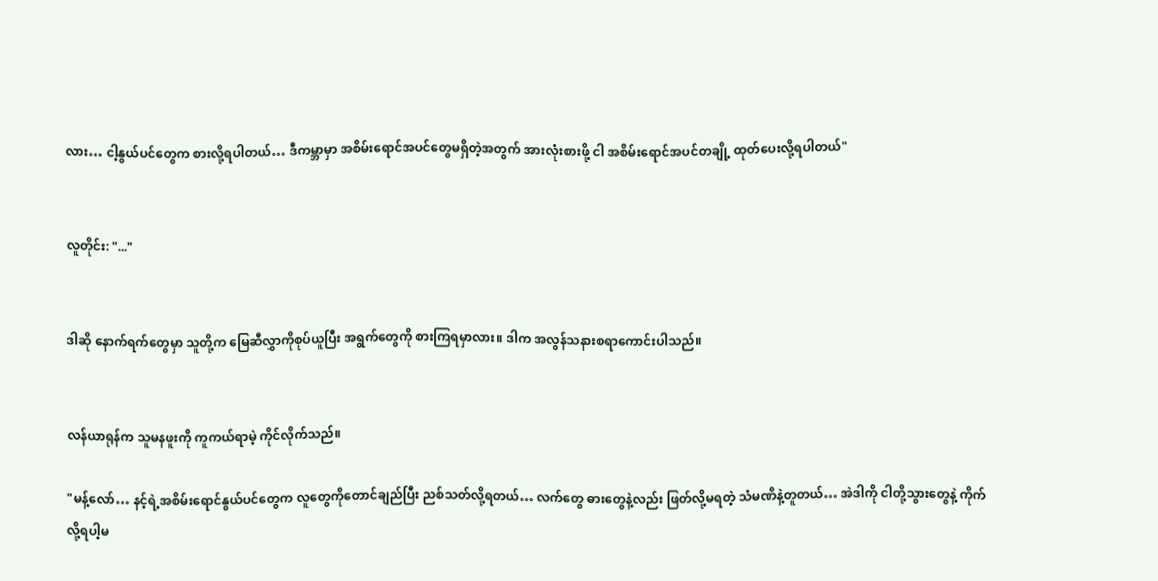လား… ငါ့နွယ်ပင်တွေက စားလို့ရပါတယ်… ဒီကမ္ဘာမှာ အစိမ်းရောင်အပင်တွေမရှိတဲ့အတွက် အားလုံးစားဖို့ ငါ အစိမ်းရောင်အပင်တချို့ ထုတ်ပေးလို့ရပါတယ်"


လူတိုင်း: "..."


ဒါဆို နောက်ရက်တွေမှာ သူတို့က မြေဆီလွှာကိုစုပ်ယူပြီး အရွက်တွေကို စားကြရမှာလား။ ဒါက အလွန်သနားစရာကောင်းပါသည်။


လန်ယာရုန်က သူမနဖူးကို ကူကယ်ရာမဲ့ ကိုင်လိုက်သည်။

"မန့်လော်… နင့်ရဲ့အစိမ်းရောင်နွယ်ပင်တွေက လူတွေကိုတောင်ချည်ပြီး ညစ်သတ်လို့ရတယ်… လက်တွေ ဓားတွေနဲ့လည်း ဖြတ်လို့မရတဲ့ သံမဏိနဲ့တူတယ်… အဲဒါကို ငါတို့သွားတွေနဲ့ ကိုက်လို့ရပါ့မ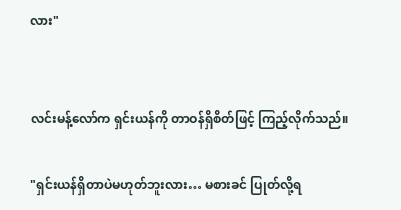လား"


လင်းမန့်လော်က ရှင်းယန်ကို တာဝန်ရှိစိတ်ဖြင့် ကြည့်လိုက်သည်။

"ရှင်းယန်ရှိတာပဲမဟုတ်ဘူးလား… မစားခင် ပြုတ်လို့ရ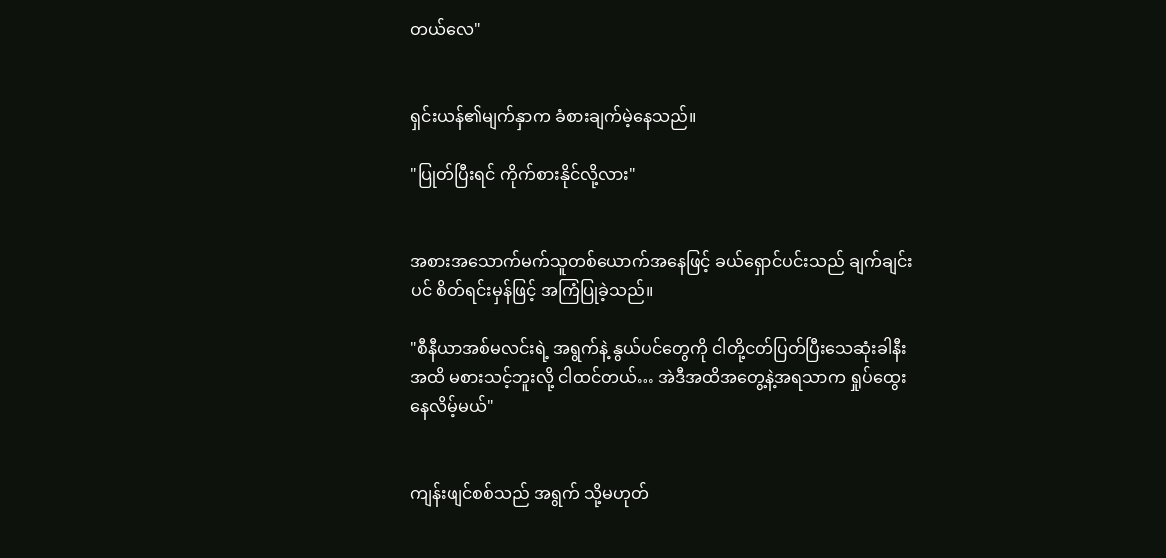တယ်လေ"


ရှင်းယန်၏မျက်နှာက ခံစားချက်မဲ့နေသည်။

"ပြုတ်ပြီးရင် ကိုက်စားနိုင်လို့လား"


အစားအသောက်မက်သူတစ်ယောက်အနေဖြင့် ခယ်ရှောင်ပင်းသည် ချက်ချင်းပင် စိတ်ရင်းမှန်ဖြင့် အကြံပြုခဲ့သည်။

"စီနီယာအစ်မလင်းရဲ့ အရွက်နဲ့ နွယ်ပင်တွေကို ငါတို့ငတ်ပြတ်ပြီးသေဆုံးခါနီးအထိ မစားသင့်ဘူးလို့ ငါထင်တယ်… အဲဒီအထိအတွေ့နဲ့အရသာက ရှုပ်ထွေးနေလိမ့်မယ်"


ကျန်းဖျင်စစ်သည် အရွက် သို့မဟုတ်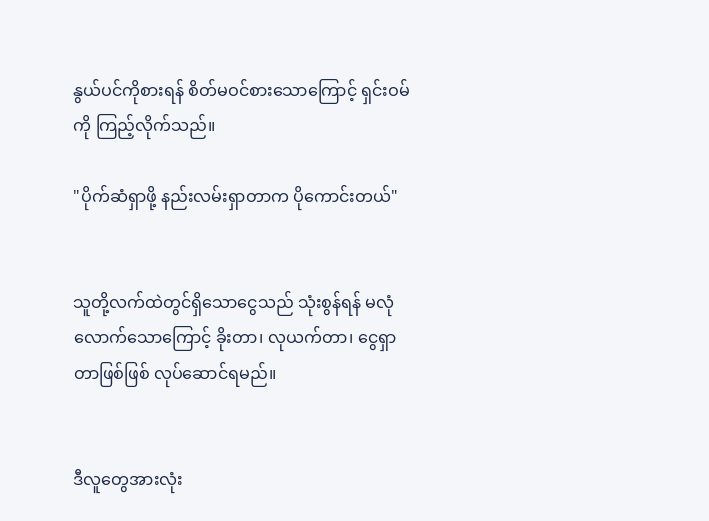နွယ်ပင်ကိုစားရန် စိတ်မဝင်စားသောကြောင့် ရှင်းဝမ်ကို ကြည့်လိုက်သည်။

"ပိုက်ဆံရှာဖို့ နည်းလမ်းရှာတာက ပိုကောင်းတယ်"


သူတို့လက်ထဲတွင်ရှိသောငွေသည် သုံးစွန်ရန် မလုံလောက်သောကြောင့် ခိုးတာ၊ လုယက်တာ၊ ငွေရှာတာဖြစ်ဖြစ် လုပ်ဆောင်ရမည်။


ဒီလူတွေအားလုံး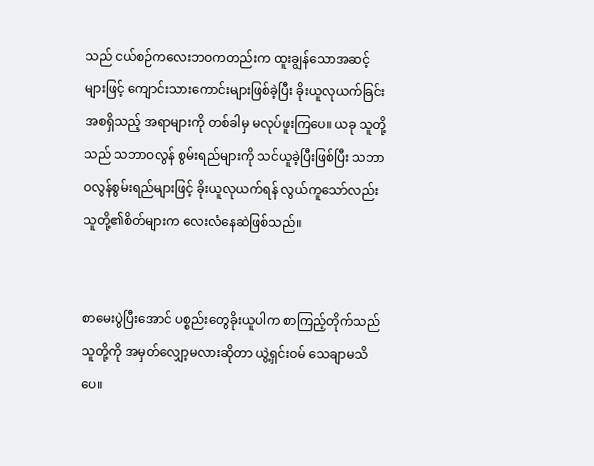သည် ငယ်စဉ်ကလေးဘဝကတည်းက ထူးချွန်သောအဆင့်များဖြင့် ကျောင်းသားကောင်းများဖြစ်ခဲ့ပြီး ခိုးယူလုယက်ခြင်း အစရှိသည့် အရာများကို တစ်ခါမှ မလုပ်ဖူးကြပေ။ ယခု သူတို့သည် သဘာဝလွန် စွမ်းရည်များကို သင်ယူခဲ့ပြီးဖြစ်ပြီး သဘာဝလွန်စွမ်းရည်များဖြင့် ခိုးယူလုယက်ရန် လွယ်ကူသော်လည်း သူတို့၏စိတ်များက လေးလံနေဆဲဖြစ်သည်။


စာမေးပွဲပြီးအောင် ပစ္စည်းတွေခိုးယူပါက စာကြည့်တိုက်သည် သူတို့ကို အမှတ်လျှော့မလားဆိုတာ ယွဲ့ရှင်းဝမ် သေချာမသိပေ။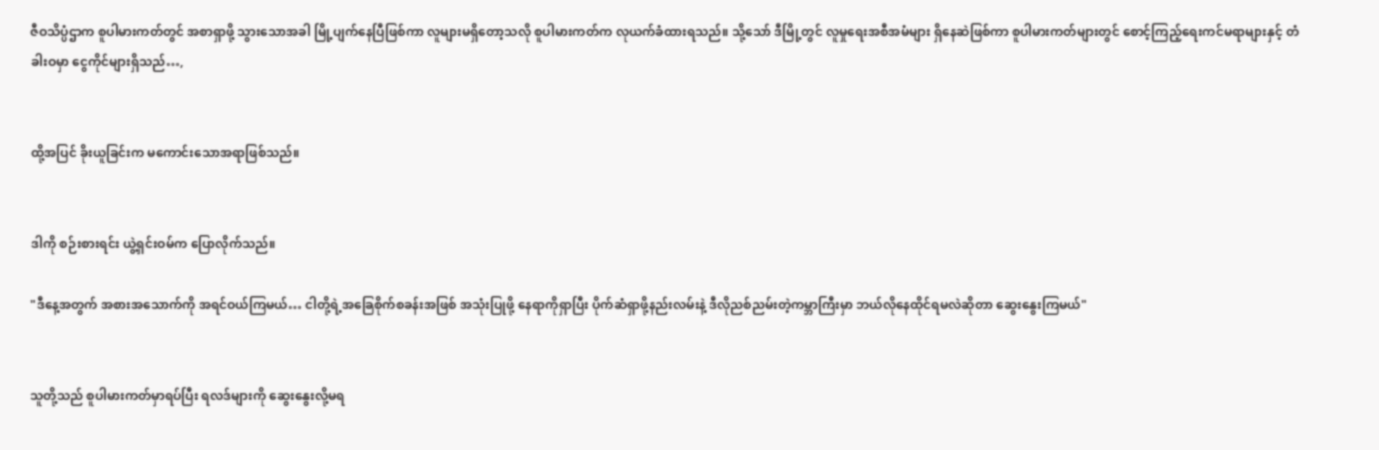ဇီဝသိပ္ပံဌာက စူပါမားကတ်တွင် အစာရှာဖို့ သွားသောအခါ မြို့ပျက်နေပြီဖြစ်ကာ လူများမရှိတော့သလို စူပါမားကတ်က လုယက်ခံထားရသည်။ သို့သော် ဒီမြို့တွင် လူမှုရေးအစီအမံများ ရှိနေဆဲဖြစ်ကာ စူပါမားကတ်များတွင် စောင့်ကြည့်ရေးကင်မရာများနှင့် တံခါးဝမှာ ငွေကိုင်များရှိသည်…,


ထို့အပြင် ခိုးယူခြင်းက မကောင်းသောအရာဖြစ်သည်။


ဒါကို စဉ်းစားရင်း ယွဲ့ရှင်းဝမ်က ပြောလိုက်သည်။

"ဒီနေ့အတွက် အစားအသောက်ကို အရင်ဝယ်ကြမယ်… ငါတို့ရဲ့အခြေစိုက်စခန်းအဖြစ် အသုံးပြုဖို့ နေရာကိုရှာပြီး ပိုက်ဆံရှာဖို့နည်းလမ်းနဲ့ ဒီလိုညစ်ညမ်းတဲ့ကမ္ဘာကြီးမှာ ဘယ်လိုနေထိုင်ရမလဲဆိုတာ ဆွေးနွေးကြမယ်"


သူတို့သည် စူပါမားကတ်မှာရပ်ပြီး ရလဒ်များကို ဆွေးနွေးလို့မရ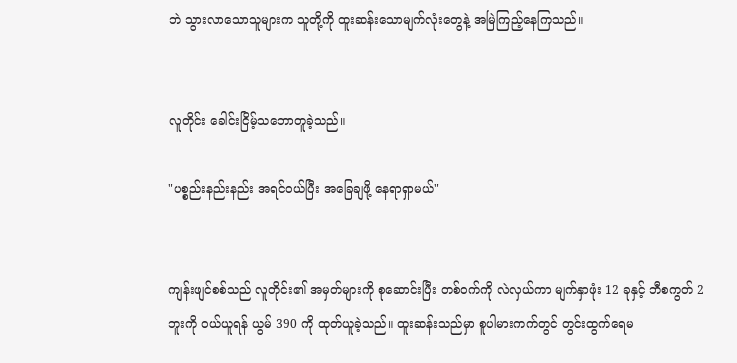ဘဲ သွားလာသောသူများက သူတို့ကို ထူးဆန်းသောမျက်လုံးတွေနဲ့ အမြဲကြည့်နေကြသည်။


လူတိုင်း ခေါင်းငြိမ့်သဘောတူခဲ့သည်။

"ပစ္စည်းနည်းနည်း အရင်ဝယ်ပြီး အခြေချဖို့ နေရာရှာမယ်"


ကျန်းဖျင်စစ်သည် လူတိုင်း၏ အမှတ်များကို စုဆောင်းပြီး တစ်ဝက်ကို လဲလှယ်ကာ မျက်နှာဖုံး 12 ခုနှင့် ဘီစကွတ် 2 ဘူးကို ဝယ်ယူရန် ယွမ် 390 ကို ထုတ်ယူခဲ့သည်။ ထူးဆန်းသည်မှာ စူပါမားကက်တွင် တွင်းထွက်ရေမ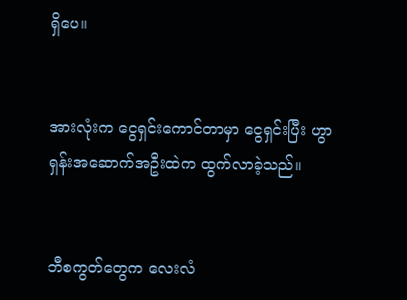ရှိပေ။


အားလုံးက ငွေရှင်းကောင်တာမှာ ငွေရှင်းပြီး ဟွာရှန်းအဆောက်အဦးထဲက ထွက်လာခဲ့သည်။


ဘီစကွတ်တွေက လေးလံ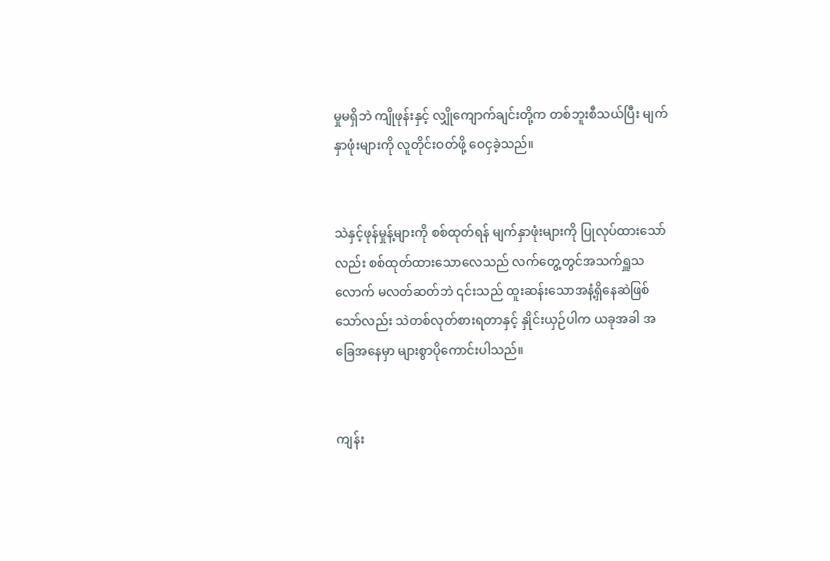မှုမရှိဘဲ ကျိုဖုန်းနှင့် လျှိုကျောက်ချင်းတို့က တစ်ဘူးစီသယ်ပြီး မျက်နှာဖုံးများကို လူတိုင်းဝတ်ဖို့ ဝေငှခဲ့သည်။


သဲနှင့်ဖုန်မှုန့်များကို စစ်ထုတ်ရန် မျက်နှာဖုံးများကို ပြုလုပ်ထားသော်လည်း စစ်ထုတ်ထားသောလေသည် လက်တွေ့တွင်အသက်ရှူသလောက် မလတ်ဆတ်ဘဲ ၎င်းသည် ထူးဆန်းသောအနံ့ရှိနေဆဲဖြစ်သော်လည်း သဲတစ်လုတ်စားရတာနှင့် နှိုင်းယှဉ်ပါက ယခုအခါ အခြေအနေမှာ များစွာပိုကောင်းပါသည်။


ကျန်း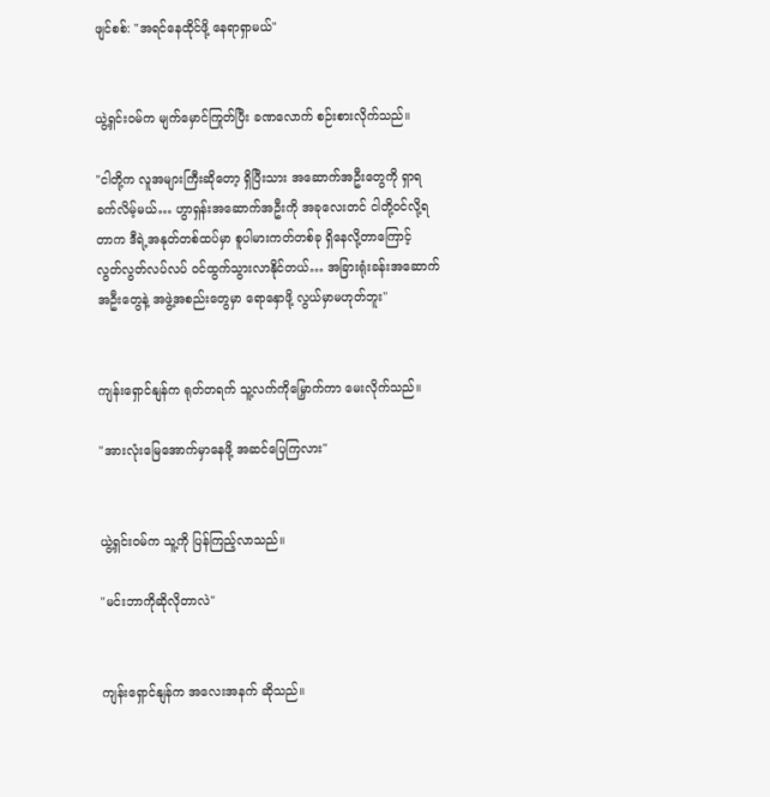ဖျင်စစ်: "အရင်နေထိုင်ဖို့ နေရာရှာမယ်"


ယွဲ့ရှင်းဝမ်က မျက်မှောင်ကြုတ်ပြီး ခဏလောက် စဉ်းစားလိုက်သည်။

"ငါတို့က လူအများကြီးဆိုတော့ ရှိပြီးသား အဆောက်အဦးတွေကို ရှာရခက်လိမ့်မယ်… ဟွာရှန်းအဆောက်အဦးကို အခုလေးတင် ငါတို့ဝင်လို့ရတာက ဒီရဲ့အနုတ်တစ်ထပ်မှာ စူပါမားကတ်တစ်ခု ရှိနေလို့တာကြောင့် လွတ်လွတ်လပ်လပ် ဝင်ထွက်သွားလာနိုင်တယ်… အခြားရုံးခန်းအဆောက်အဦးတွေနဲ့ အဖွဲ့အစည်းတွေမှာ ရောနှောဖို့ လွယ်မှာမဟုတ်ဘူး"


ကျန်းရှောင်နျန်က ရုတ်တရက် သူ့လက်ကိုမြှောက်ကာ မေးလိုက်သည်။

"အားလုံးမြေအောက်မှာနေဖို့ အဆင်ပြေကြလား"


ယွဲ့ရှင်းဝမ်က သူ့ကို ပြန်ကြည့်လာသည်။

"မင်းဘာကိုဆိုလိုတာလဲ"


ကျန်းရှောင်နျန်က အလေးအနက် ဆိုသည်။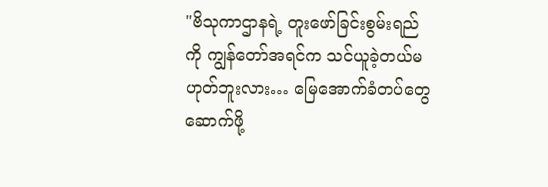"ဗိသုကာဌာနရဲ့ တူးဖော်ခြင်းစွမ်းရည်ကို ကျွန်တော်အရင်က သင်ယူခဲ့တယ်မဟုတ်ဘူးလား… မြေအောက်ခံတပ်တွေ ဆောက်ဖို့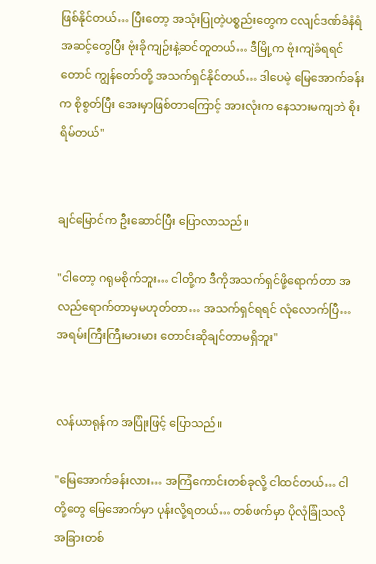ဖြစ်နိုင်တယ်… ပြီးတော့ အသုံးပြုတဲ့ပစ္စည်းတွေက ငလျင်ဒဏ်ခံနံရံအဆင့်တွေပြီး ဗုံးခိုကျဉ်းနဲ့ဆင်တူတယ်… ဒီမြို့က ဗုံးကျဲခံရရင်တောင် ကျွန်တော်တို့ အသက်ရှင်နိုင်တယ်… ဒါပေမဲ့ မြေအောက်ခန်းက စိုစွတ်ပြီး အေးမှာဖြစ်တာကြောင့် အားလုံးက နေသားမကျဘဲ စိုးရိမ်တယ်"


ချင်မြောင်က ဦးဆောင်ပြီး ပြောလာသည်။

"ငါတော့ ဂရုမစိုက်ဘူး… ငါတို့က ဒီကိုအသက်ရှင်ဖို့ရောက်တာ အလည်ရောက်တာမှမဟုတ်တာ… အသက်ရှင်ရရင် လုံလောက်ပြီ… အရမ်းကြီးကြီးမားမား တောင်းဆိုချင်တာမရှိဘူး"


လန်ယာရုန်က အပြုံးဖြင့် ပြောသည်။

"မြေအောက်ခန်းလား… အကြံကောင်းတစ်ခုလို့ ငါထင်တယ်… ငါတို့တွေ မြေအောက်မှာ ပုန်းလို့ရတယ်… တစ်ဖက်မှာ ပိုလုံခြုံသလို အခြားတစ်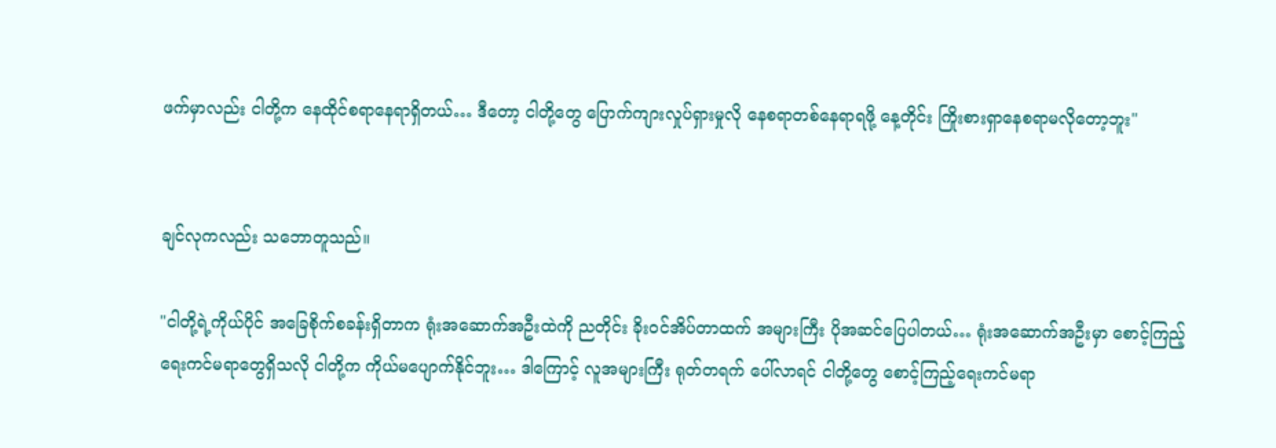ဖက်မှာလည်း ငါတို့က နေထိုင်စရာနေရာရှိတယ်… ဒီတော့ ငါတို့တွေ ပြောက်ကျားလှုပ်ရှားမှုလို နေစရာတစ်နေရာရဖို့ နေ့တိုင်း ကြိုးစားရှာနေစရာမလိုတော့ဘူး"


ချင်လုကလည်း သဘောတူသည်။

"ငါတို့ရဲ့ကိုယ်ပိုင် အခြေစိုက်စခန်းရှိတာက ရုံးအဆောက်အဦးထဲကို ညတိုင်း ခိုးဝင်အိပ်တာထက် အများကြီး ပိုအဆင်ပြေပါတယ်… ရုံးအဆောက်အဦးမှာ စောင့်ကြည့်ရေးကင်မရာတွေရှိသလို ငါတို့က ကိုယ်မပျောက်နိုင်ဘူး… ဒါကြောင့် လူအများကြီး ရုတ်တရက် ပေါ်လာရင် ငါတို့တွေ စောင့်ကြည့်ရေးကင်မရာ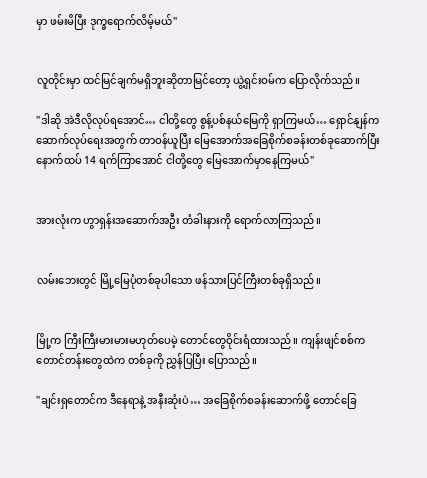မှာ ဖမ်းမိပြီး ဒုက္ခရောက်လိမ့်မယ်"


လူတိုင်းမှာ ထင်မြင်ချက်မရှိဘူးဆိုတာမြင်တော့ ယွဲ့ရှင်းဝမ်က ပြောလိုက်သည်။

"ဒါဆို အဲဒီလိုလုပ်ရအောင်… ငါတို့တွေ စွန့်ပစ်နယ်မြေကို ရှာကြမယ်… ရှောင်နျန်က ဆောက်လုပ်ရေးအတွက် တာဝန်ယူပြီး မြေအောက်အခြေစိုက်စခန်းတစ်ခုဆောက်ပြီး နောက်ထပ် 14 ရက်ကြာအောင် ငါတို့တွေ မြေအောက်မှာနေကြမယ်"


အားလုံးက ဟွာရှန်းအဆောက်အဦး တံခါးနားကို ရောက်လာကြသည်။


လမ်းဘေးတွင် မြို့မြေပုံတစ်ခုပါသော ဖန်သားပြင်ကြီးတစ်ခုရှိသည်။


မြို့က ကြီးကြီးမားမားမဟုတ်ပေမဲ့ တောင်တွေဝိုင်းရံထားသည်။ ကျန်းဖျင်စစ်က တောင်တန်းတွေထဲက တစ်ခုကို ညွှန်ပြပြီး ပြောသည်။

"ချင်းရှတောင်က ဒီနေရာနဲ့ အနီးဆုံးပဲ… အခြေစိုက်စခန်းဆောက်ဖို့ တောင်ခြေ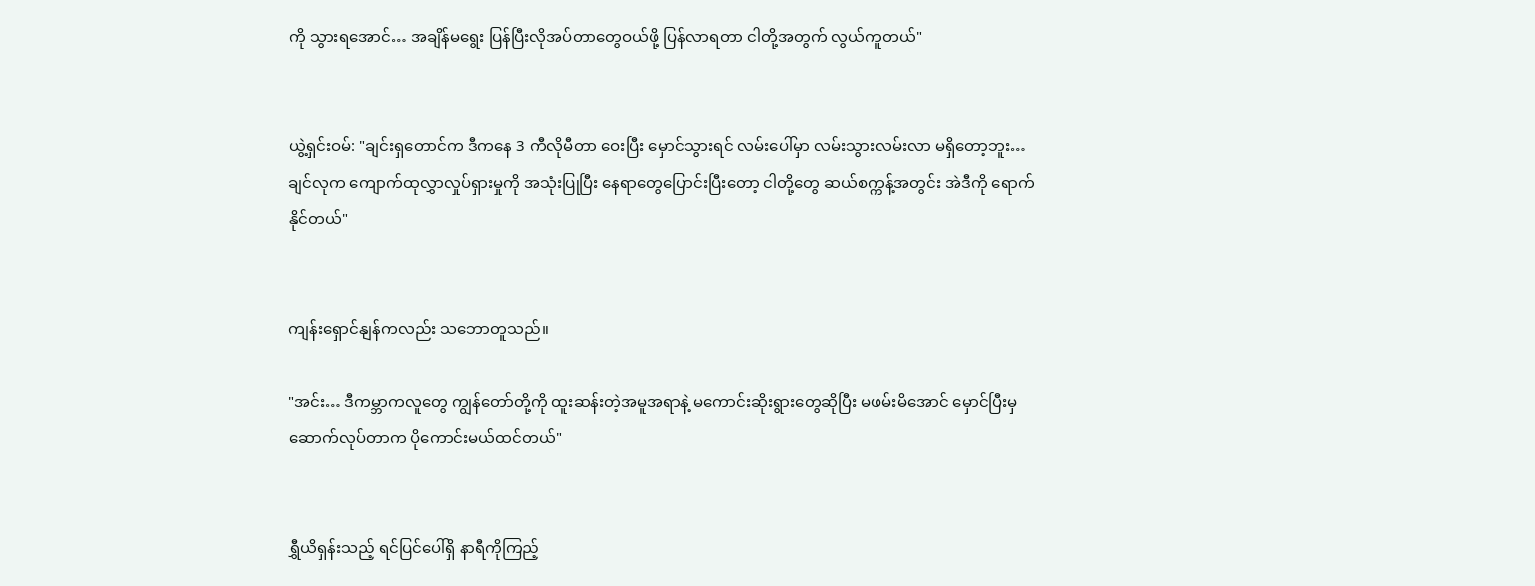ကို သွားရအောင်… အချိန်မရွေး ပြန်ပြီးလိုအပ်တာတွေဝယ်ဖို့ ပြန်လာရတာ ငါတို့အတွက် လွယ်ကူတယ်"


ယွဲ့ရှင်းဝမ်: "ချင်းရှတောင်က ဒီကနေ 3 ကီလိုမီတာ ဝေးပြီး မှောင်သွားရင် လမ်းပေါ်မှာ လမ်းသွားလမ်းလာ မရှိတော့ဘူး… ချင်လုက ကျောက်ထုလွှာလှုပ်ရှားမှုကို အသုံးပြုပြီး နေရာတွေပြောင်းပြီးတော့ ငါတို့တွေ ဆယ်စက္ကန့်အတွင်း အဲဒီကို ရောက်နိုင်တယ်"


ကျန်းရှောင်နျန်ကလည်း သဘောတူသည်။

"အင်း… ဒီကမ္ဘာကလူတွေ ကျွန်တော်တို့ကို ထူးဆန်းတဲ့အမူအရာနဲ့ မကောင်းဆိုးရွားတွေဆိုပြီး မဖမ်းမိအောင် မှောင်ပြီးမှ ဆောက်လုပ်တာက ပိုကောင်းမယ်ထင်တယ်"


ရွှီယိရှန်းသည့် ရင်ပြင်ပေါ်ရှိ နာရီကိုကြည့်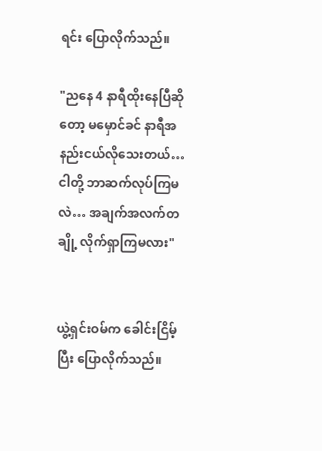ရင်း ပြောလိုက်သည်။

"ညနေ 4 နာရီထိုးနေပြီဆိုတော့ မမှောင်ခင် နာရီအနည်းငယ်လိုသေးတယ်… ငါတို့ ဘာဆက်လုပ်ကြမလဲ… အချက်အလက်တချို့ လိုက်ရှာကြမလား"


ယွဲ့ရှင်းဝမ်က ခေါင်းငြိမ့်ပြီး ပြောလိုက်သည်။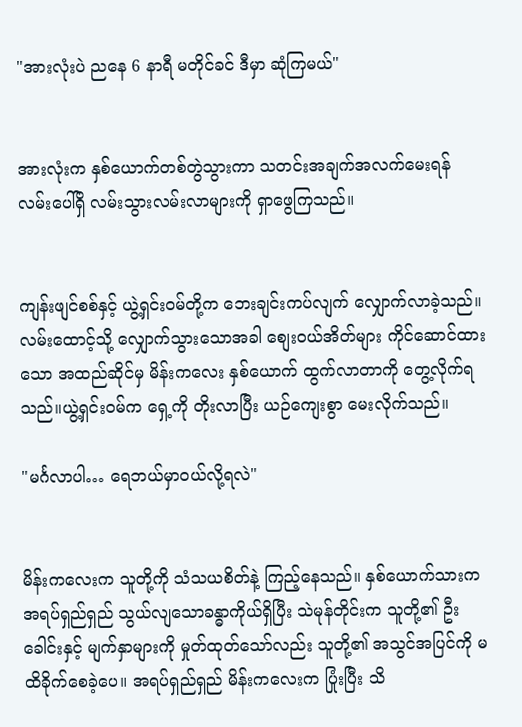"အားလုံးပဲ ညနေ 6 နာရီ မတိုင်ခင် ဒီမှာ ဆုံကြမယ်"


အားလုံးက နှစ်ယောက်တစ်တွဲသွားကာ သတင်းအချက်အလက်မေးရန် လမ်းပေါ်ရှိ လမ်းသွားလမ်းလာများကို ရှာဖွေကြသည်။


ကျန်းဖျင်စစ်နှင့် ယွဲ့ရှင်းဝမ်တို့က ဘေးချင်းကပ်လျက် လျှောက်လာခဲ့သည်။ လမ်းထောင့်သို့ လျှောက်သွားသောအခါ စျေးဝယ်အိတ်များ ကိုင်ဆောင်ထားသော အထည်ဆိုင်မှ မိန်းကလေး နှစ်ယောက် ထွက်လာတာကို တွေ့လိုက်ရသည်။ယွဲ့ရှင်းဝမ်က ရှေ့ကို တိုးလာပြီး ယဉ်ကျေးစွာ မေးလိုက်သည်။

"မင်္ဂလာပါ… ရေဘယ်မှာဝယ်လို့ရလဲ"


မိန်းကလေးက သူတို့ကို သံသယစိတ်နဲ့ ကြည့်နေသည်။ နှစ်ယောက်သားက အရပ်ရှည်ရှည် သွယ်လျသောခန္ဓာကိုယ်ရှိပြီး သဲမုန်တိုင်းက သူတို့၏ ဦးခေါင်းနှင့် မျက်နှာများကို မှုတ်ထုတ်သော်လည်း သူတို့၏ အသွင်အပြင်ကို မထိခိုက်စေခဲ့ပေ။ အရပ်ရှည်ရှည် မိန်းကလေးက ပြုံးပြီး သိ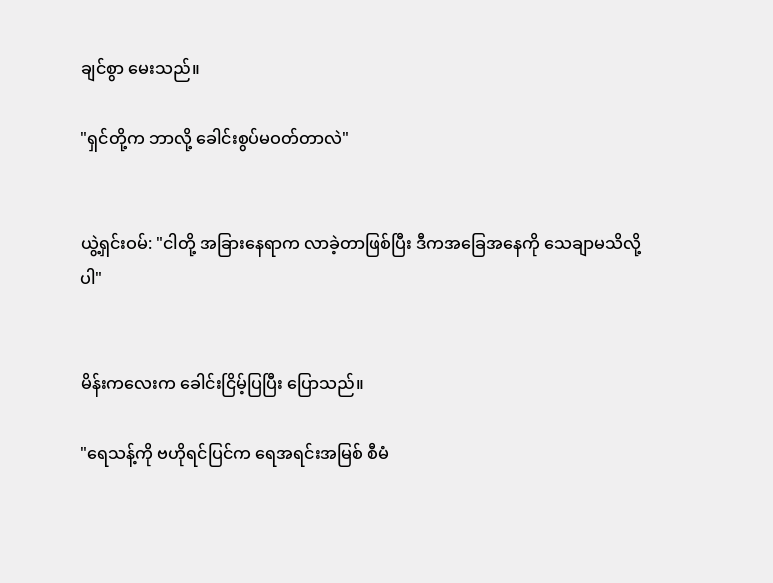ချင်စွာ မေးသည်။

"ရှင်တို့က ဘာလို့ ခေါင်းစွပ်မဝတ်တာလဲ"


ယွဲ့ရှင်းဝမ်: "ငါတို့ အခြားနေရာက လာခဲ့တာဖြစ်ပြီး ဒီကအခြေအနေကို သေချာမသိလို့ပါ"


မိန်းကလေးက ခေါင်းငြိမ့်ပြပြီး ပြောသည်။

"ရေသန့်ကို ဗဟိုရင်ပြင်က ရေအရင်းအမြစ် စီမံ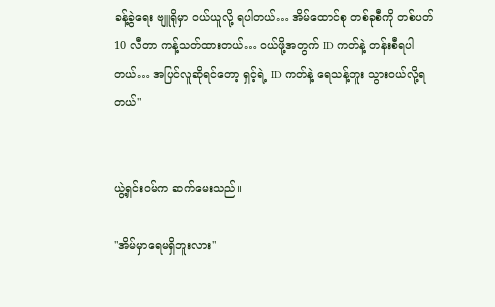ခန့်ခွဲရေး ဗျူရိုမှာ ဝယ်ယူလို့ ရပါတယ်… အိမ်ထောင်စု တစ်ခုစီကို တစ်ပတ် 10 လီတာ ကန့်သတ်ထားတယ်… ဝယ်ဖို့အတွက် ID ကတ်နဲ့ တန်းစီရပါတယ်… အပြင်လူဆိုရင်တော့ ရှင့်ရဲ့ ID ကတ်နဲ့ ရေသန့်ဘူး သွားဝယ်လို့ရတယ်"


ယွဲ့ရှင်းဝမ်က ဆက်မေးသည်။

"အိမ်မှာရေမရှိဘူးလား"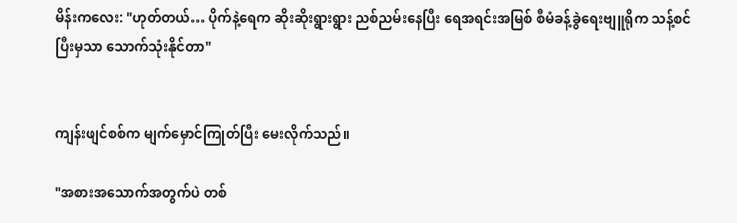မိန်းကလေး: "ဟုတ်တယ်… ပိုက်နဲ့ရေက ဆိုးဆိုးရွားရွား ညစ်ညမ်းနေပြီး ရေအရင်းအမြစ် စီမံခန့်ခွဲရေးဗျူရိုက သန့်စင်ပြီးမှသာ သောက်သုံးနိုင်တာ"


ကျန်းဖျင်စစ်က မျက်မှောင်ကြုတ်ပြီး မေးလိုက်သည်။

"အစားအသောက်အတွက်ပဲ တစ်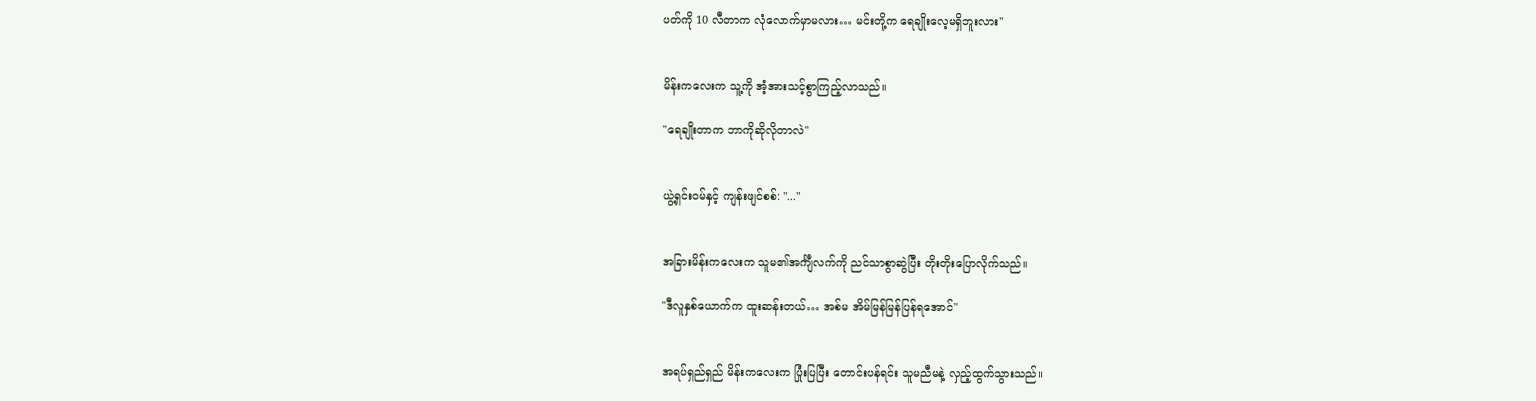ပတ်ကို 10 လီတာက လုံလောက်မှာမလား… မင်းတို့က ရေချိုးလေ့မရှိဘူးလား"


မိန်းကလေးက သူ့ကို အံ့အားသင့်စွာကြည့်လာသည်။

"ရေချိုးတာက ဘာကိုဆိုလိုတာလဲ"


ယွဲ့ရှင်းဝမ်နှင့် ကျန်းဖျင်စစ်: "..."


အခြားမိန်းကလေးက သူမ၏အင်္ကျီလက်ကို ညင်သာစွာဆွဲပြီး တိုးတိုးပြောလိုက်သည်။

"ဒီလူနှစ်ယောက်က ထူးဆန်းတယ်… အစ်မ အိမ်မြန်မြန်ပြန်ရအောင်"


အရပ်ရှည်ရှည် မိန်းကလေးက ပြုံးပြပြီး တောင်းပန်ရင်း သူမညီမနဲ့ လှည့်ထွက်သွားသည်။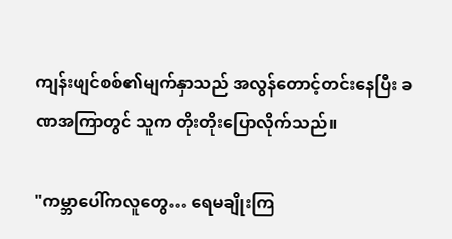ကျန်းဖျင်စစ်၏မျက်နှာသည် အလွန်တောင့်တင်းနေပြီး ခဏအကြာတွင် သူက တိုးတိုးပြောလိုက်သည်။

"ကမ္ဘာပေါ်ကလူတွေ… ရေမချိုးကြ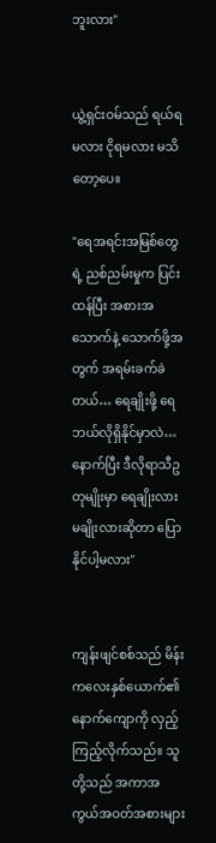ဘူးလား"


ယွဲ့ရှင်းဝမ်သည် ရယ်ရမလား ငိုရမလား မသိတော့ပေ။

"ရေအရင်းအမြစ်တွေရဲ့ ညစ်ညမ်းမှုက ပြင်းထန်ပြီး အစားအသောက်နဲ့ သောက်ဖို့အတွက် အရမ်းခက်ခဲတယ်… ရေချိုးဖို့ ရေဘယ်လိုရှိနိုင်မှာလဲ… နောက်ပြီး ဒီလိုရာသီဥတုမျိုးမှာ ရေချိုးလား မချိုးလားဆိုတာ ပြောနိုင်ပါ့မလား"


ကျန်းဖျင်စစ်သည် မိန်းကလေးနှစ်ယောက်၏ နောက်ကျောကို လှည့်ကြည့်လိုက်သည်။ သူတို့သည် အကာအကွယ်အဝတ်အစားများ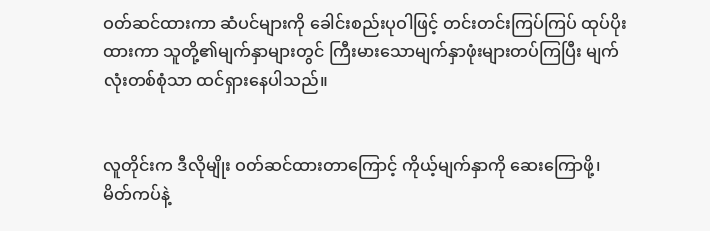ဝတ်ဆင်ထားကာ ဆံပင်များကို ခေါင်းစည်းပုဝါဖြင့် တင်းတင်းကြပ်ကြပ် ထုပ်ပိုးထားကာ သူတို့၏မျက်နှာများတွင် ကြီးမားသောမျက်နှာဖုံးများတပ်ကြပြီး မျက်လုံးတစ်စုံသာ ထင်ရှားနေပါသည်။


လူတိုင်းက ဒီလိုမျိုး ဝတ်ဆင်ထားတာကြောင့် ကိုယ့်မျက်နှာကို ဆေးကြောဖို့၊ မိတ်ကပ်နဲ့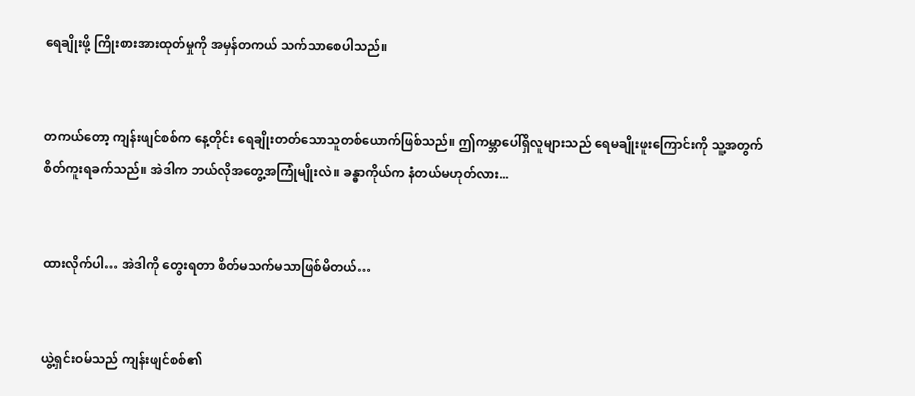ရေချိုးဖို့ ကြိုးစားအားထုတ်မှုကို အမှန်တကယ် သက်သာစေပါသည်။


တကယ်တော့ ကျန်းဖျင်စစ်က နေ့တိုင်း ရေချိုးတတ်သောသူတစ်ယောက်ဖြစ်သည်။ ဤကမ္ဘာပေါ်ရှိလူများသည် ရေမချိုးဖူးကြောင်းကို သူ့အတွက် စိတ်ကူးရခက်သည်။ အဲဒါက ဘယ်လိုအတွေ့အကြုံမျိုးလဲ။ ခန္ဓာကိုယ်က နံတယ်မဟုတ်လား...


ထားလိုက်ပါ… အဲဒါကို တွေးရတာ စိတ်မသက်မသာဖြစ်မိတယ်…


ယွဲ့ရှင်းဝမ်သည် ကျန်းဖျင်စစ်၏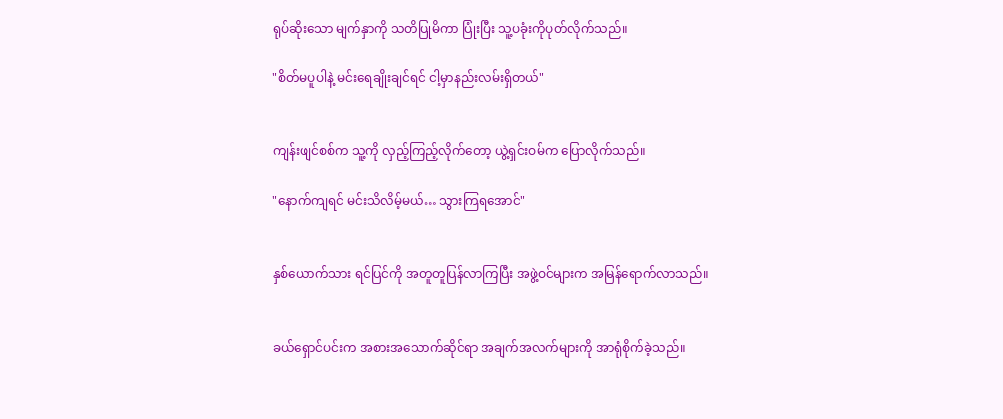ရုပ်ဆိုးသော မျက်နှာကို သတိပြုမိကာ ပြုံးပြီး သူ့ပခုံးကိုပုတ်လိုက်သည်။

"စိတ်မပူပါနဲ့ မင်းရေချိုးချင်ရင် ငါ့မှာနည်းလမ်းရှိတယ်"


ကျန်းဖျင်စစ်က သူ့ကို လှည့်ကြည့်လိုက်တော့ ယွဲ့ရှင်းဝမ်က ပြောလိုက်သည်။

"နောက်ကျရင် မင်းသိလိမ့်မယ်… သွားကြရအောင်"


နှစ်ယောက်သား ရင်ပြင်ကို အတူတူပြန်လာကြပြီး အဖွဲ့ဝင်များက အမြန်ရောက်လာသည်။


ခယ်ရှောင်ပင်းက အစားအသောက်ဆိုင်ရာ အချက်အလက်များကို အာရုံစိုက်ခဲ့သည်။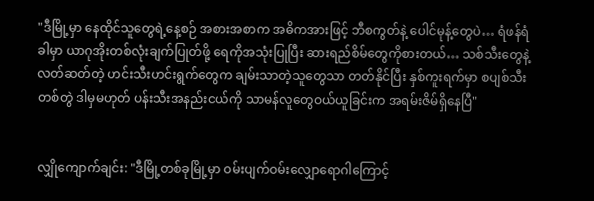"ဒီမြို့မှာ နေထိုင်သူတွေရဲ့နေ့စဉ် အစားအစာက အဓိကအားဖြင့် ဘီစကွတ်နဲ့ ပေါင်မုန့်တွေပဲ… ရံဖန်ရံခါမှာ ယာဂုအိုးတစ်လုံးချက်ပြုတ်ဖို့ ရေကိုအသုံးပြုပြီး ဆားရည်စိမ်တွေကိုစားတယ်… သစ်သီးတွေနဲ့ လတ်ဆတ်တဲ့ ဟင်းသီးဟင်းရွက်တွေက ချမ်းသာတဲ့သူတွေသာ တတ်နိုင်ပြီး နှစ်ကူးရက်မှာ စပျစ်သီးတစ်တွဲ ဒါမှမဟုတ် ပန်းသီးအနည်းငယ်ကို သာမန်လူတွေဝယ်ယူခြင်းက အရမ်းဇိမ်ရှိနေပြီ"


လျှိုကျောက်ချင်း: "ဒီမြို့တစ်ခုမြို့မှာ ဝမ်းပျက်ဝမ်းလျှောရောဂါကြောင့်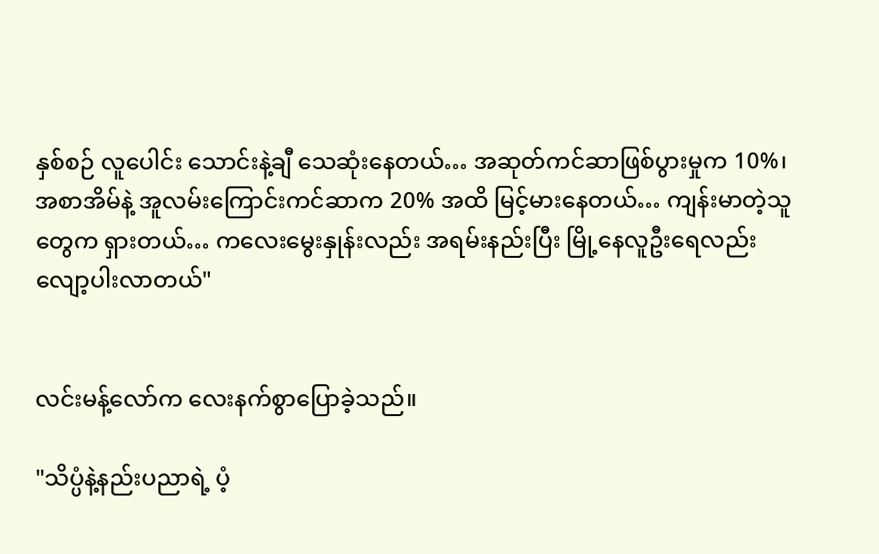နှစ်စဉ် လူပေါင်း သောင်းနဲ့ချီ သေဆုံးနေတယ်… အဆုတ်ကင်ဆာဖြစ်ပွားမှုက 10%၊ အစာအိမ်နဲ့ အူလမ်းကြောင်းကင်ဆာက 20% အထိ မြင့်မားနေတယ်… ကျန်းမာတဲ့သူတွေက ရှားတယ်… ကလေးမွေးနှုန်းလည်း အရမ်းနည်းပြီး မြို့နေလူဦးရေလည်း လျော့ပါးလာတယ်"


လင်းမန့်လော်က လေးနက်စွာပြောခဲ့သည်။

"သိပ္ပံနဲ့နည်းပညာရဲ့ ပံ့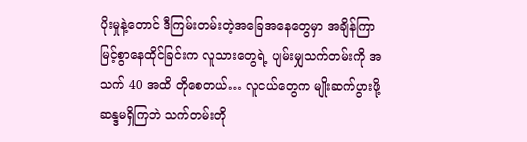ပိုးမှုနဲ့တောင် ဒီကြမ်းတမ်းတဲ့အခြေအနေတွေမှာ အချိန်ကြာမြင့်စွာနေထိုင်ခြင်းက လူသားတွေရဲ့ ပျမ်းမျှသက်တမ်းကို အသက် 40 အထိ တိုစေတယ်… လူငယ်တွေက မျိုးဆက်ပွားဖို့ ဆန္ဒမရှိကြဘဲ သက်တမ်းတို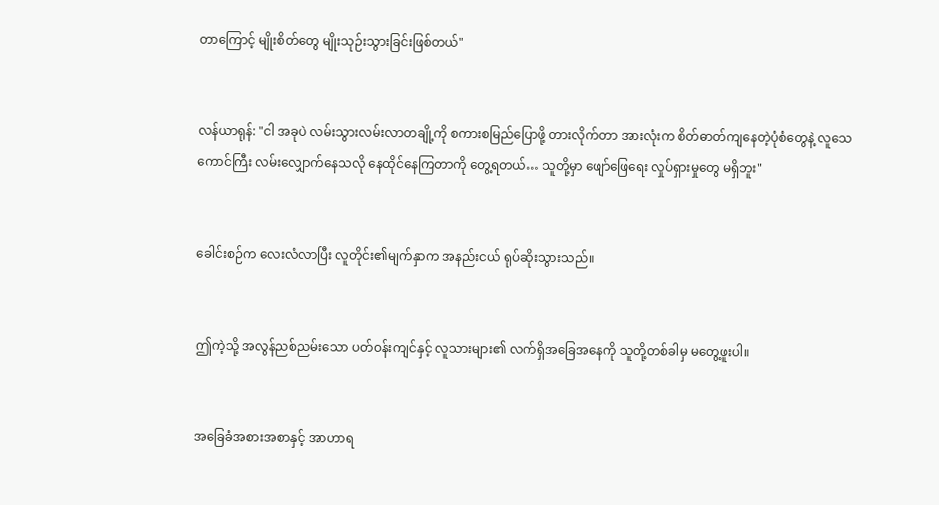တာကြောင့် မျိုးစိတ်တွေ မျိုးသုဉ်းသွားခြင်းဖြစ်တယ်"


လန်ယာရုန်: "ငါ အခုပဲ လမ်းသွားလမ်းလာတချို့ကို စကားစမြည်ပြောဖို့ တားလိုက်တာ အားလုံးက စိတ်ဓာတ်ကျနေတဲ့ပုံစံတွေနဲ့ လူသေကောင်ကြီး လမ်းလျှောက်နေသလို နေထိုင်နေကြတာကို တွေ့ရတယ်… သူတို့မှာ ဖျော်ဖြေရေး လှုပ်ရှားမှုတွေ မရှိဘူး"


ခေါင်းစဉ်က လေးလံလာပြီး လူတိုင်း၏မျက်နှာက အနည်းငယ် ရုပ်ဆိုးသွားသည်။


ဤကဲ့သို့ အလွန်ညစ်ညမ်းသော ပတ်ဝန်းကျင်နှင့် လူသားများ၏ လက်ရှိအခြေအနေကို သူတို့တစ်ခါမှ မတွေ့ဖူးပါ။


အခြေခံအစားအစာနှင့် အာဟာရ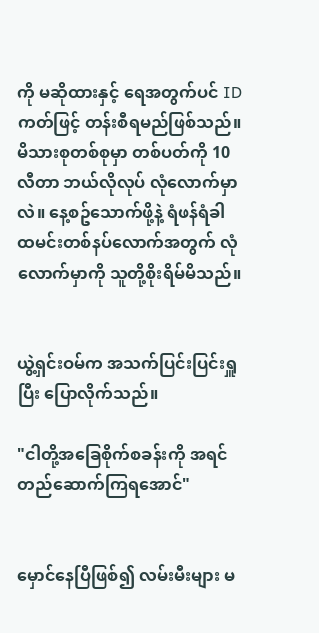ကို မဆိုထားနှင့် ရေအတွက်ပင် ID ကတ်ဖြင့် တန်းစီရမည်ဖြစ်သည်။ မိသားစုတစ်စုမှာ တစ်ပတ်ကို 10 လီတာ ဘယ်လိုလုပ် လုံလောက်မှာလဲ။ နေ့စဥ်သောက်ဖို့နဲ့ ရံဖန်ရံခါ ထမင်းတစ်နပ်လောက်အတွက် လုံလောက်မှာကို သူတို့စိုးရိမ်မိသည်။


ယွဲ့ရှင်းဝမ်က အသက်ပြင်းပြင်းရှူပြီး ပြောလိုက်သည်။

"ငါတို့အခြေစိုက်စခန်းကို အရင်တည်ဆောက်ကြရအောင်"


မှောင်နေပြီဖြစ်၍ လမ်းမီးများ မ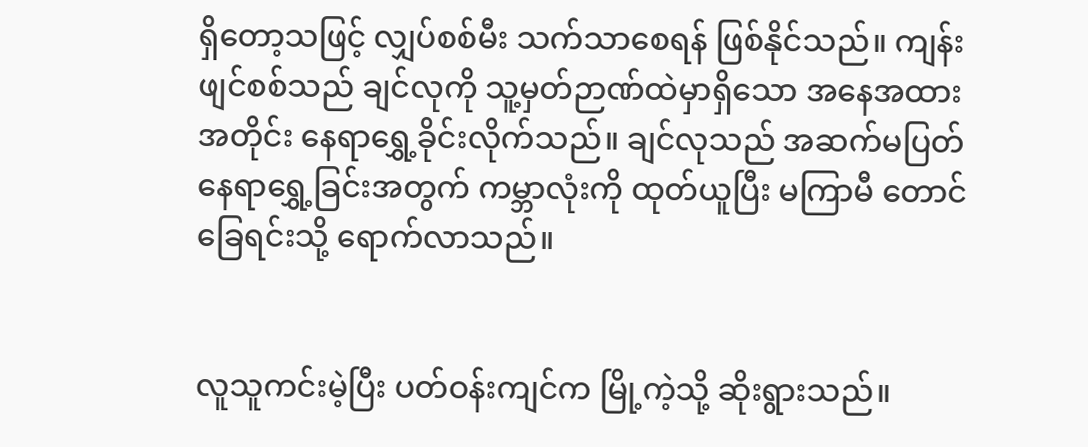ရှိတော့သဖြင့် လျှပ်စစ်မီး သက်သာစေရန် ဖြစ်နိုင်သည်။ ကျန်းဖျင်စစ်သည် ချင်လုကို သူ့မှတ်ဉာဏ်ထဲမှာရှိသော အနေအထားအတိုင်း နေရာရွှေ့ခိုင်းလိုက်သည်။ ချင်လုသည် အဆက်မပြတ် နေရာရွှေ့ခြင်းအတွက် ကမ္ဘာလုံးကို ထုတ်ယူပြီး မကြာမီ တောင်ခြေရင်းသို့ ရောက်လာသည်။


လူသူကင်းမဲ့ပြီး ပတ်ဝန်းကျင်က မြို့ကဲ့သို့ ဆိုးရွားသည်။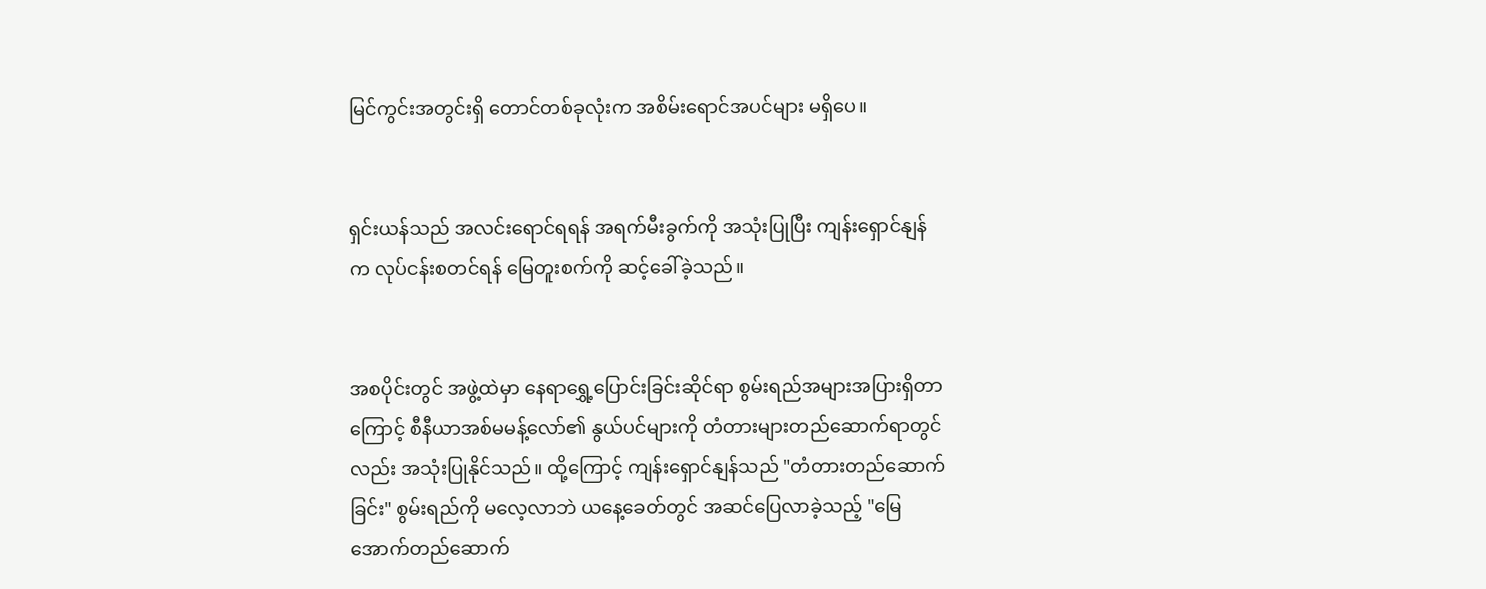မြင်ကွင်းအတွင်းရှိ တောင်တစ်ခုလုံးက အစိမ်းရောင်အပင်များ မရှိပေ။


ရှင်းယန်သည် အလင်းရောင်ရရန် အရက်မီးခွက်ကို အသုံးပြုပြီး ကျန်းရှောင်နျန်က လုပ်ငန်းစတင်ရန် မြေတူးစက်ကို ဆင့်ခေါ်ခဲ့သည်။


အစပိုင်းတွင် အဖွဲ့ထဲမှာ နေရာရွှေ့ပြောင်းခြင်းဆိုင်ရာ စွမ်းရည်အများအပြားရှိတာကြောင့် စီနီယာအစ်မမန့်လော်၏ နွယ်ပင်များကို တံတားများတည်ဆောက်ရာတွင်လည်း အသုံးပြုနိုင်သည်။ ထို့ကြောင့် ကျန်းရှောင်နျန်သည် "တံတားတည်ဆောက်ခြင်း" စွမ်းရည်ကို မလေ့လာဘဲ ယနေ့ခေတ်တွင် အဆင်ပြေလာခဲ့သည့် "မြေအောက်တည်ဆောက်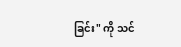ခြင်း" ကို သင်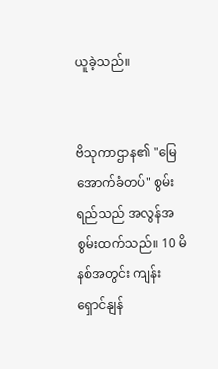ယူခဲ့သည်။


ဗိသုကာဌာန၏ "မြေအောက်ခံတပ်" စွမ်းရည်သည် အလွန်အစွမ်းထက်သည်။ 10 မိနစ်အတွင်း ကျန်းရှောင်နျန်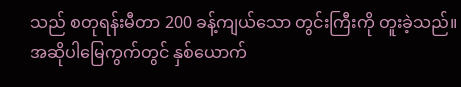သည် စတုရန်းမီတာ 200 ခန့်ကျယ်သော တွင်းကြီးကို တူးခဲ့သည်။ အဆိုပါမြေကွက်တွင် နှစ်ယောက်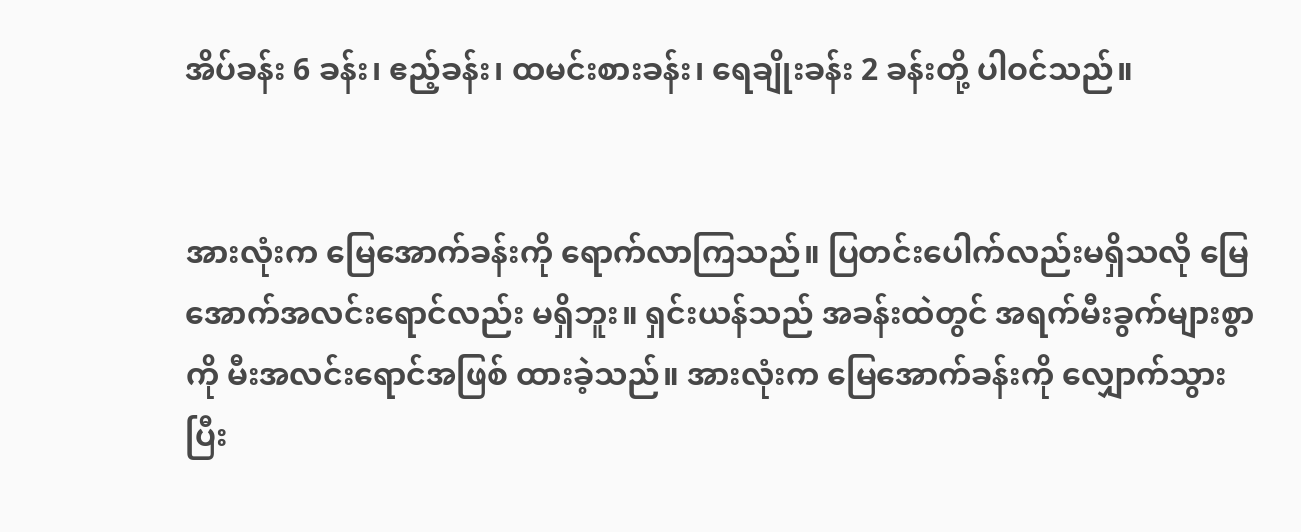အိပ်ခန်း 6 ခန်း၊ ဧည့်ခန်း၊ ထမင်းစားခန်း၊ ရေချိုးခန်း 2 ခန်းတို့ ပါဝင်သည်။


အားလုံးက မြေအောက်ခန်းကို ရောက်လာကြသည်။ ပြတင်းပေါက်လည်းမရှိသလို မြေအောက်အလင်းရောင်လည်း မရှိဘူး။ ရှင်းယန်သည် အခန်းထဲတွင် အရက်မီးခွက်များစွာကို မီးအလင်းရောင်အဖြစ် ထားခဲ့သည်။ အားလုံးက မြေအောက်ခန်းကို လျှောက်သွားပြီး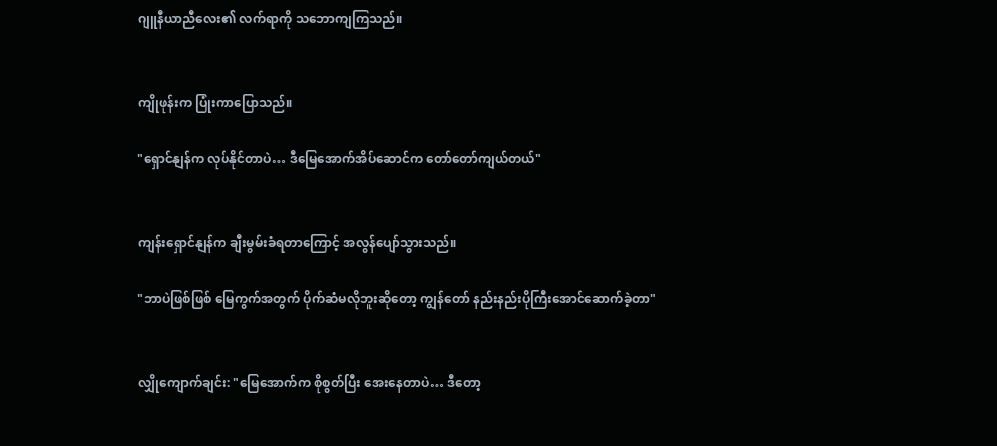ဂျူနီယာညီလေး၏ လက်ရာကို သဘောကျကြသည်။


ကျိုဖုန်းက ပြုံးကာပြောသည်။

"ရှောင်နျန်က လုပ်နိုင်တာပဲ… ဒီမြေအောက်အိပ်ဆောင်က တော်တော်ကျယ်တယ်"


ကျန်းရှောင်နျန်က ချီးမွမ်းခံရတာကြောင့် အလွန်ပျော်သွားသည်။

"ဘာပဲဖြစ်ဖြစ် မြေကွက်အတွက် ပိုက်ဆံမလိုဘူးဆိုတော့ ကျွန်တော် နည်းနည်းပိုကြီးအောင်ဆောက်ခဲ့တာ"


လျှိုကျောက်ချင်း: "မြေအောက်က စိုစွတ်ပြီး အေးနေတာပဲ… ဒီတော့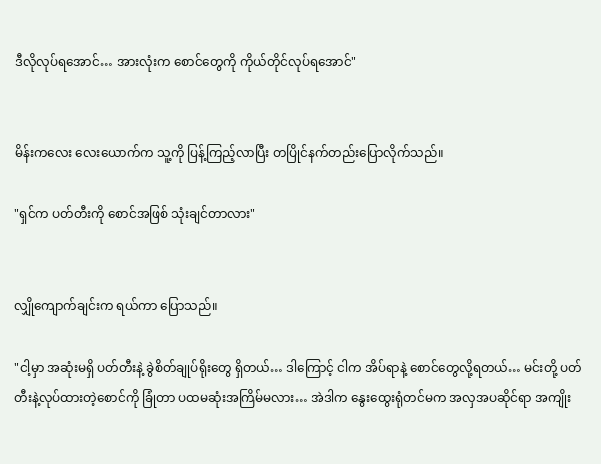ဒီလိုလုပ်ရအောင်… အားလုံးက စောင်တွေကို ကိုယ်တိုင်လုပ်ရအောင်"


မိန်းကလေး လေးယောက်က သူ့ကို ပြန့်ကြည့်လာပြီး တပြိုင်နက်တည်းပြောလိုက်သည်။

"ရှင်က ပတ်တီးကို စောင်အဖြစ် သုံးချင်တာလား"


လျှိုကျောက်ချင်းက ရယ်ကာ ပြောသည်။

"ငါ့မှာ အဆုံးမရှိ ပတ်တီးနဲ့ ခွဲစိတ်ချုပ်ရိုးတွေ ရှိတယ်… ဒါကြောင့် ငါက အိပ်ရာနဲ့ စောင်တွေလို့ရတယ်… မင်းတို့ ပတ်တီးနဲ့လုပ်ထားတဲ့စောင်ကို ခြုံတာ ပထမဆုံးအကြိမ်မလား… အဲဒါက နွေးထွေးရုံတင်မက အလှအပဆိုင်ရာ အကျိုး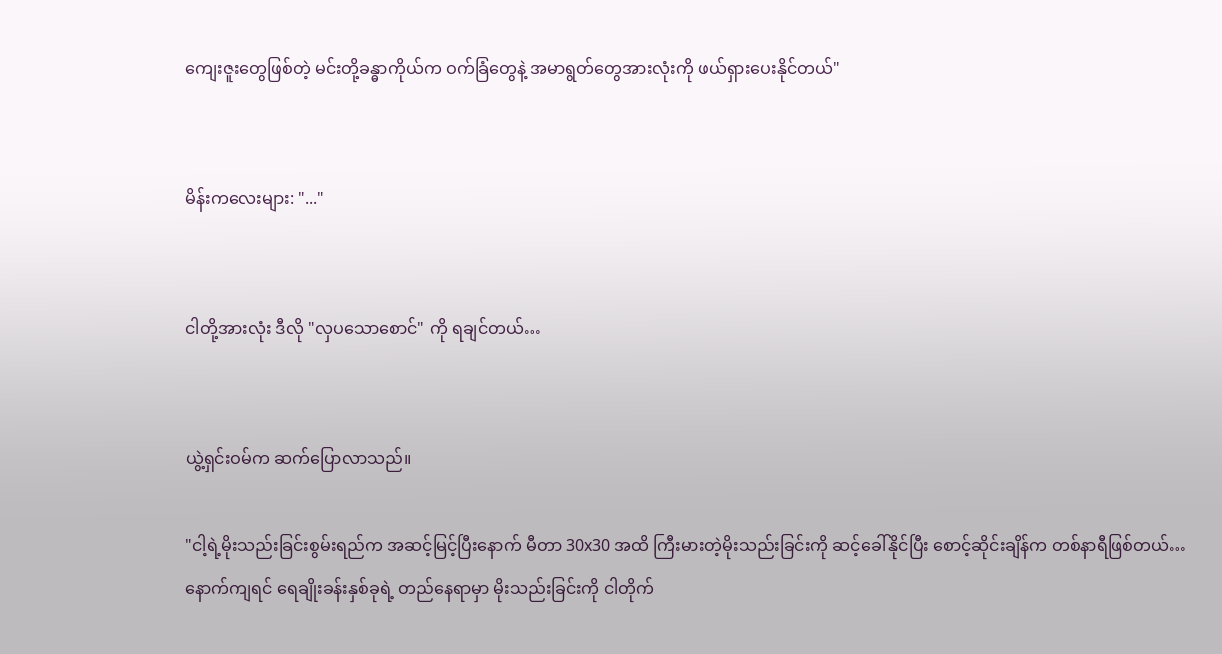ကျေးဇူးတွေဖြစ်တဲ့ မင်းတို့ခန္ဓာကိုယ်က ဝက်ခြံတွေနဲ့ အမာရွတ်တွေအားလုံးကို ဖယ်ရှားပေးနိုင်တယ်"


မိန်းကလေးများ: "..."


ငါတို့အားလုံး ဒီလို "လှပသောစောင်" ကို ရချင်တယ်…


ယွဲ့ရှင်းဝမ်က ဆက်ပြောလာသည်။

"ငါ့ရဲ့မိုးသည်းခြင်းစွမ်းရည်က အဆင့်မြင့်ပြီးနောက် မီတာ 30x30 အထိ ကြီးမားတဲ့မိုးသည်းခြင်းကို ဆင့်ခေါ်နိုင်ပြီး စောင့်ဆိုင်းချိန်က တစ်နာရီဖြစ်တယ်… နောက်ကျရင် ရေချိုးခန်းနှစ်ခုရဲ့ တည်နေရာမှာ မိုးသည်းခြင်းကို ငါတိုက်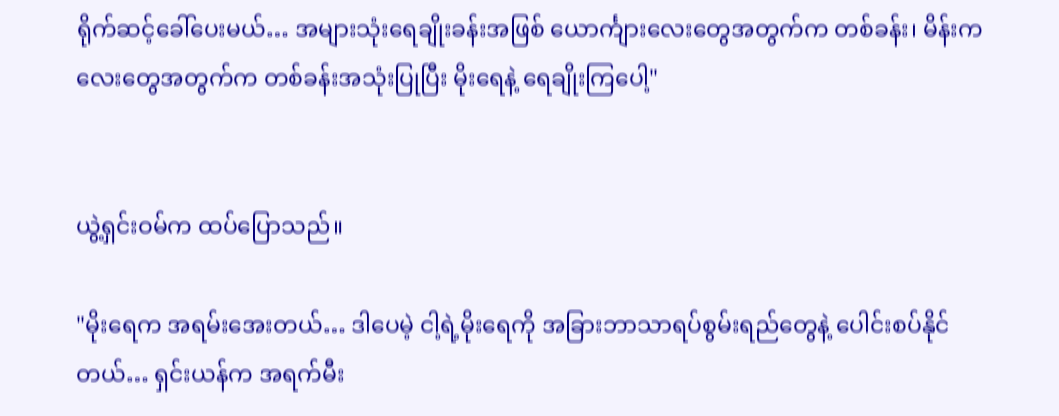ရိုက်ဆင့်ခေါ်ပေးမယ်… အများသုံးရေချိုးခန်းအဖြစ် ယောင်္ကျားလေးတွေအတွက်က တစ်ခန်း၊ မိန်းကလေးတွေအတွက်က တစ်ခန်းအသုံးပြုပြီး မိုးရေနဲ့ ရေချိုးကြပေါ့"


ယွဲ့ရှင်းဝမ်က ထပ်ပြောသည်။

"မိုးရေက အရမ်းအေးတယ်… ဒါပေမဲ့ ငါ့ရဲ့မိုးရေကို အခြားဘာသာရပ်စွမ်းရည်တွေနဲ့ ပေါင်းစပ်နိုင်တယ်… ရှင်းယန်က အရက်မီး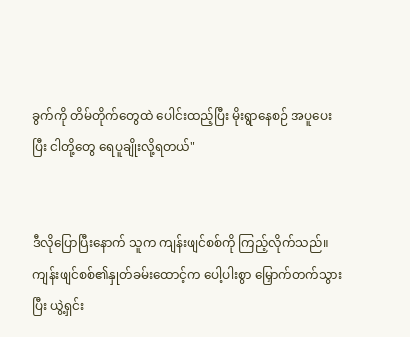ခွက်ကို တိမ်တိုက်တွေထဲ ပေါင်းထည့်ပြီး မိုးရွာနေစဉ် အပူပေးပြီး ငါတို့တွေ ရေပူချိုးလို့ရတယ်"


ဒီလိုပြောပြီးနောက် သူက ကျန်းဖျင်စစ်ကို ကြည့်လိုက်သည်။ ကျန်းဖျင်စစ်၏နှုတ်ခမ်းထောင့်က ပေါ့ပါးစွာ မြှောက်တက်သွားပြီး ယွဲ့ရှင်း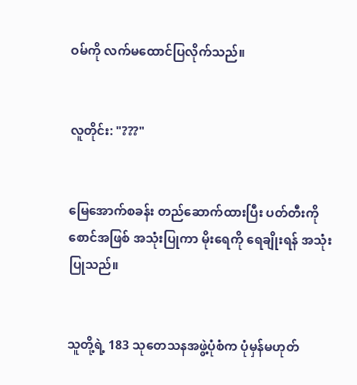ဝမ်ကို လက်မထောင်ပြလိုက်သည်။


လူတိုင်း: "???"


မြေအောက်စခန်း တည်ဆောက်ထားပြီး ပတ်တီးကို စောင်အဖြစ် အသုံးပြုကာ မိုးရေကို ရေချိုးရန် အသုံးပြုသည်။


သူတို့ရဲ့ 183 သုတေသနအဖွဲ့ပုံစံက ပုံမှန်မဟုတ်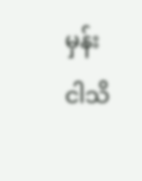မှန်း ငါသိ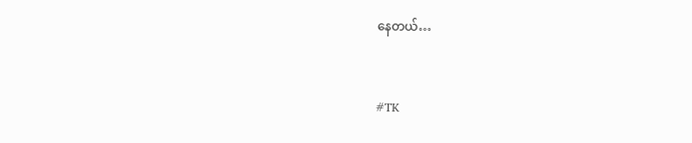နေတယ်…


#TK